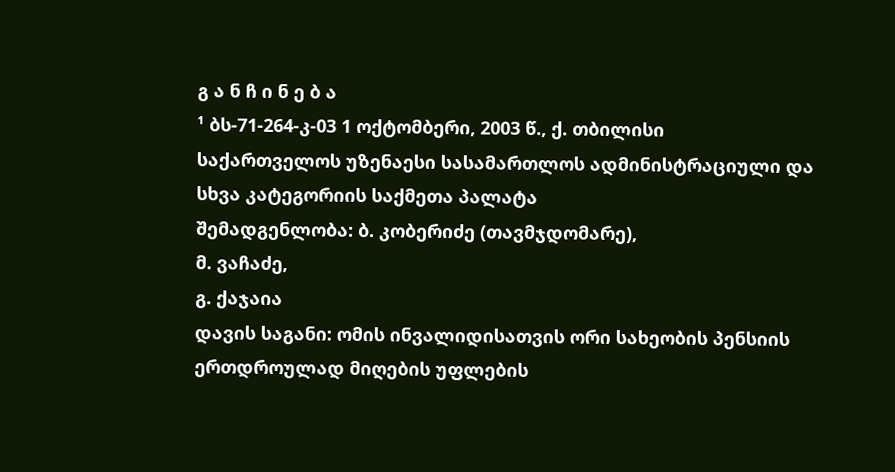გ ა ნ ჩ ი ნ ე ბ ა
¹ ბს-71-264-კ-03 1 ოქტომბერი, 2003 წ., ქ. თბილისი
საქართველოს უზენაესი სასამართლოს ადმინისტრაციული და სხვა კატეგორიის საქმეთა პალატა
შემადგენლობა: ბ. კობერიძე (თავმჯდომარე),
მ. ვაჩაძე,
გ. ქაჯაია
დავის საგანი: ომის ინვალიდისათვის ორი სახეობის პენსიის ერთდროულად მიღების უფლების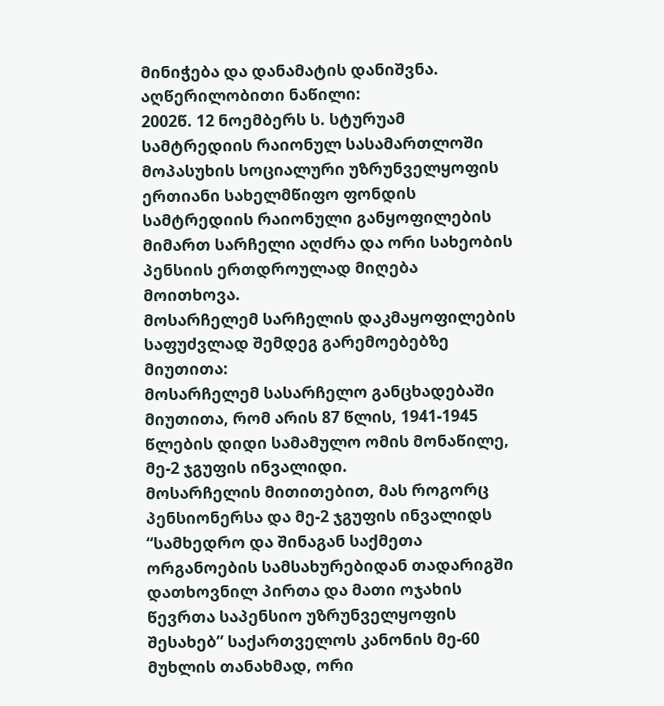მინიჭება და დანამატის დანიშვნა.
აღწერილობითი ნაწილი:
2002წ. 12 ნოემბერს ს. სტურუამ სამტრედიის რაიონულ სასამართლოში მოპასუხის სოციალური უზრუნველყოფის ერთიანი სახელმწიფო ფონდის სამტრედიის რაიონული განყოფილების მიმართ სარჩელი აღძრა და ორი სახეობის პენსიის ერთდროულად მიღება მოითხოვა.
მოსარჩელემ სარჩელის დაკმაყოფილების საფუძვლად შემდეგ გარემოებებზე მიუთითა:
მოსარჩელემ სასარჩელო განცხადებაში მიუთითა, რომ არის 87 წლის, 1941-1945 წლების დიდი სამამულო ომის მონაწილე, მე-2 ჯგუფის ინვალიდი.
მოსარჩელის მითითებით, მას როგორც პენსიონერსა და მე-2 ჯგუფის ინვალიდს “სამხედრო და შინაგან საქმეთა ორგანოების სამსახურებიდან თადარიგში დათხოვნილ პირთა და მათი ოჯახის წევრთა საპენსიო უზრუნველყოფის შესახებ” საქართველოს კანონის მე-60 მუხლის თანახმად, ორი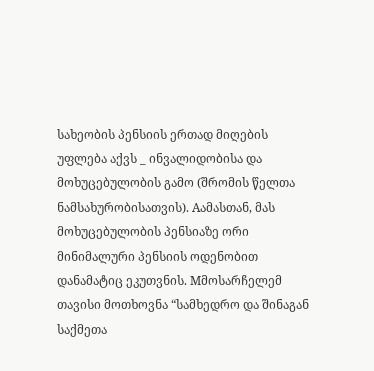სახეობის პენსიის ერთად მიღების უფლება აქვს _ ინვალიდობისა და მოხუცებულობის გამო (შრომის წელთა ნამსახურობისათვის). Aამასთან, მას მოხუცებულობის პენსიაზე ორი მინიმალური პენსიის ოდენობით დანამატიც ეკუთვნის. Mმოსარჩელემ თავისი მოთხოვნა “სამხედრო და შინაგან საქმეთა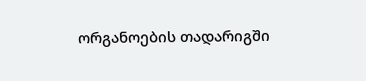ორგანოების თადარიგში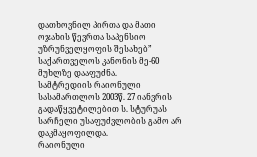დათხოვნილ პირთა და მათი ოჯახის წევრთა საპენსიო უზრუნველყოფის შესახებ” საქართველოს კანონის მე-60 მუხლზე დააფუძნა.
სამტრედიის რაიონული სასამართლოს 2003წ. 27 იანვრის გადაწყვეტილებით ს. სტურუას სარჩელი უსაფუძვლობის გამო არ დაკმაყოფილდა.
რაიონული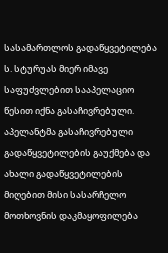სასამართლოს გადაწყვეტილება ს. სტურუას მიერ იმავე საფუძვლებით სააპელაციო წესით იქნა გასაჩივრებული. აპელანტმა გასაჩივრებული გადაწყვეტილების გაუქმება და ახალი გადაწყვეტილების მიღებით მისი სასარჩელო მოთხოვნის დაკმაყოფილება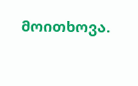მოითხოვა.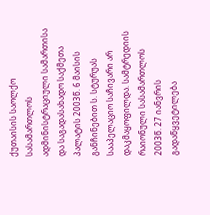ქუთაისის საოლქო სასამართლოს ადმინისტრაციული სამართისა და საგადასახადო საქმეთა პალატის 2003წ. 6 მაისის განჩინებით ს. სტურუას სააპელაციო საჩივარი არ დაკმაყოფილდა. სამტრედიის რაიონული სასამართლოს 2003წ. 27 იანვრის გადაწყვეტილება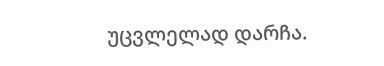უცვლელად დარჩა.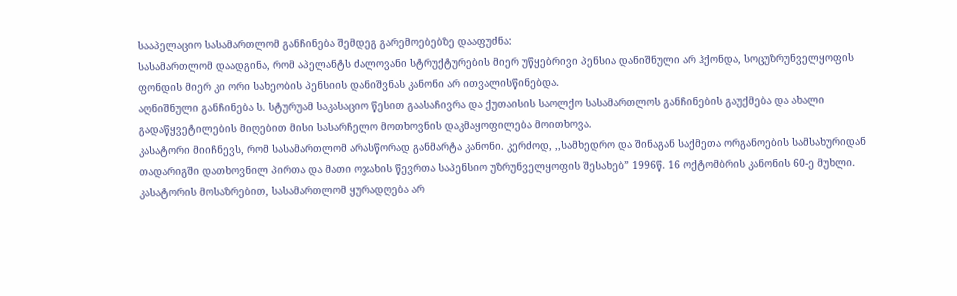სააპელაციო სასამართლომ განჩინება შემდეგ გარემოებებზე დააფუძნა:
სასამართლომ დაადგინა, რომ აპელანტს ძალოვანი სტრუქტურების მიერ უწყებრივი პენსია დანიშნული არ ჰქონდა, სოცუზრუნველყოფის ფონდის მიერ კი ორი სახეობის პენსიის დანიშვნას კანონი არ ითვალისწინებდა.
აღნიშნული განჩინება ს. სტურუამ საკასაციო წესით გაასაჩივრა და ქუთაისის საოლქო სასამართლოს განჩინების გაუქმება და ახალი გადაწყვეტილების მიღებით მისი სასარჩელო მოთხოვნის დაკმაყოფილება მოითხოვა.
კასატორი მიიჩნევს, რომ სასამართლომ არასწორად განმარტა კანონი. კერძოდ, ,,სამხედრო და შინაგან საქმეთა ორგანოების სამსახურიდან თადარიგში დათხოვნილ პირთა და მათი ოჯახის წევრთა საპენსიო უზრუნველყოფის შესახებ” 1996წ. 16 ოქტომბრის კანონის 60-ე მუხლი.
კასატორის მოსაზრებით, სასამართლომ ყურადღება არ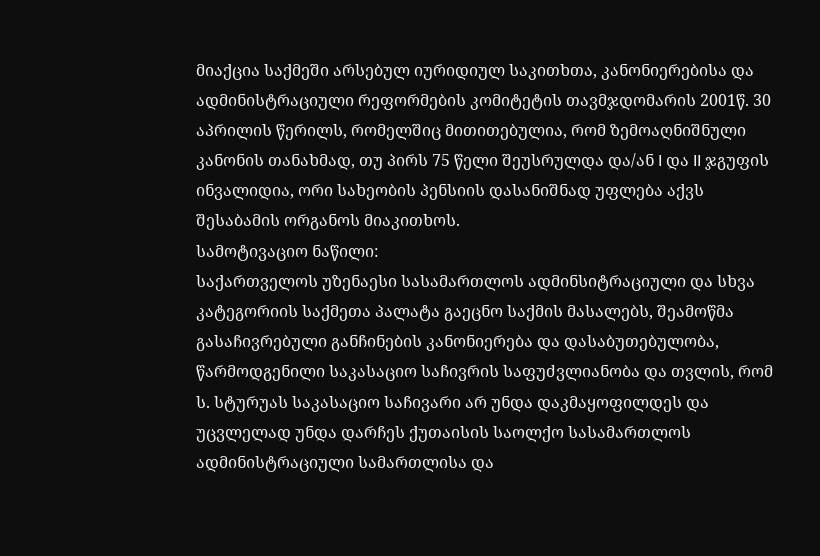მიაქცია საქმეში არსებულ იურიდიულ საკითხთა, კანონიერებისა და ადმინისტრაციული რეფორმების კომიტეტის თავმჯდომარის 2001წ. 30 აპრილის წერილს, რომელშიც მითითებულია, რომ ზემოაღნიშნული კანონის თანახმად, თუ პირს 75 წელი შეუსრულდა და/ან I და II ჯგუფის ინვალიდია, ორი სახეობის პენსიის დასანიშნად უფლება აქვს შესაბამის ორგანოს მიაკითხოს.
სამოტივაციო ნაწილი:
საქართველოს უზენაესი სასამართლოს ადმინსიტრაციული და სხვა კატეგორიის საქმეთა პალატა გაეცნო საქმის მასალებს, შეამოწმა გასაჩივრებული განჩინების კანონიერება და დასაბუთებულობა, წარმოდგენილი საკასაციო საჩივრის საფუძვლიანობა და თვლის, რომ ს. სტურუას საკასაციო საჩივარი არ უნდა დაკმაყოფილდეს და უცვლელად უნდა დარჩეს ქუთაისის საოლქო სასამართლოს ადმინისტრაციული სამართლისა და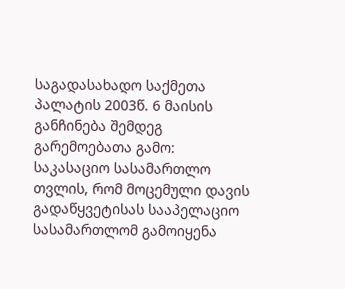საგადასახადო საქმეთა პალატის 2003წ. 6 მაისის განჩინება შემდეგ გარემოებათა გამო:
საკასაციო სასამართლო თვლის, რომ მოცემული დავის გადაწყვეტისას სააპელაციო სასამართლომ გამოიყენა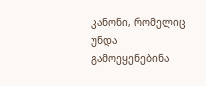კანონი, რომელიც უნდა გამოეყენებინა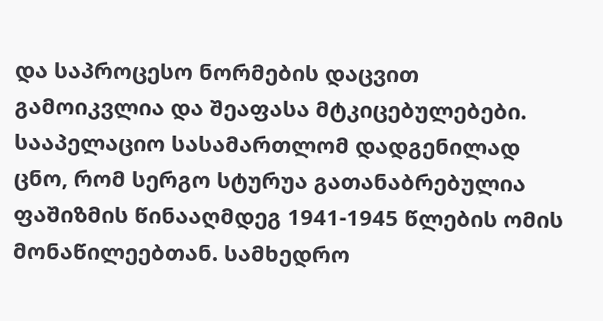და საპროცესო ნორმების დაცვით გამოიკვლია და შეაფასა მტკიცებულებები. სააპელაციო სასამართლომ დადგენილად ცნო, რომ სერგო სტურუა გათანაბრებულია ფაშიზმის წინააღმდეგ 1941-1945 წლების ომის მონაწილეებთან. სამხედრო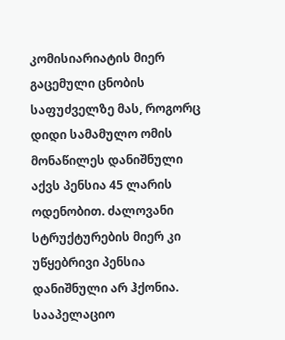კომისიარიატის მიერ გაცემული ცნობის საფუძველზე მას, როგორც დიდი სამამულო ომის მონაწილეს დანიშნული აქვს პენსია 45 ლარის ოდენობით. ძალოვანი სტრუქტურების მიერ კი უწყებრივი პენსია დანიშნული არ ჰქონია.
სააპელაციო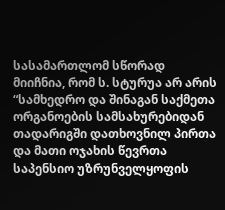სასამართლომ სწორად მიიჩნია, რომ ს. სტურუა არ არის “სამხედრო და შინაგან საქმეთა ორგანოების სამსახურებიდან თადარიგში დათხოვნილ პირთა და მათი ოჯახის წევრთა საპენსიო უზრუნველყოფის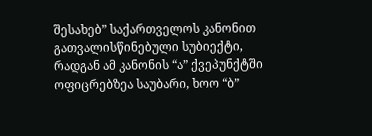შესახებ” საქართველოს კანონით გათვალისწინებული სუბიექტი, რადგან ამ კანონის “ა” ქვეპუნქტში ოფიცრებზეა საუბარი, ხოო “ბ”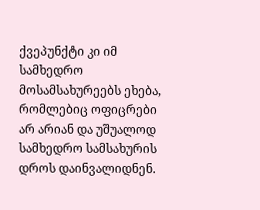ქვეპუნქტი კი იმ სამხედრო მოსამსახურეებს ეხება, რომლებიც ოფიცრები არ არიან და უშუალოდ სამხედრო სამსახურის დროს დაინვალიდნენ.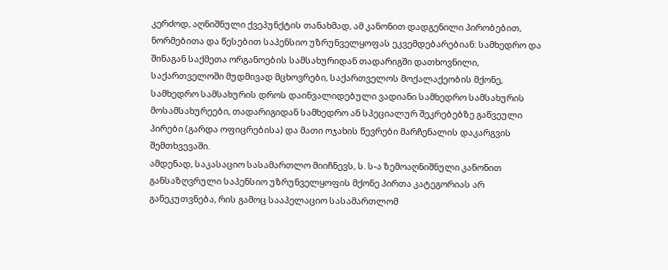კერძოდ, აღნიშნული ქვეპუნქტის თანახმად, ამ კანონით დადგენილი პირობებით, ნორმებითა და წესებით საპენსიო უზრუნველყოფას ეკვემდებარებიან: სამხედრო და შინაგან საქმეთა ორგანოების სამსახურიდან თადარიგში დათხოვნილი, საქართველოში მუდმივად მცხოვრები, საქართველოს მოქალაქეობის მქონე, სამხედრო სამსახურის დროს დაინვალიდებული ვადიანი სამხედრო სამსახურის მოსამსახურეები, თადარიგიდან სამხედრო ან სპეციალურ შეკრებებზე გაწვეული პირები (გარდა ოფიცრებისა) და მათი ოჯახის წევრები მარჩენალის დაკარგვის შემთხვევაში.
ამდენად, საკასაციო სასამართლო მიიჩნევს, ს. ს-ა ზემოაღნიშნული კანონით განსაზღვრული საპენსიო უზრუნველყოფის მქონე პირთა კატეგორიას არ განეკუთვნება, რის გამოც სააპელაციო სასამართლომ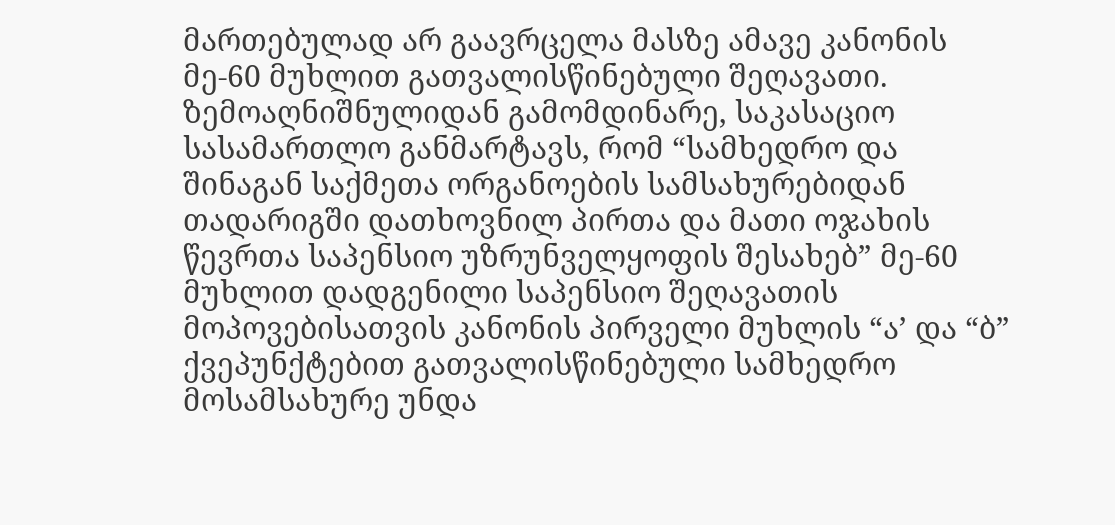მართებულად არ გაავრცელა მასზე ამავე კანონის მე-60 მუხლით გათვალისწინებული შეღავათი.
ზემოაღნიშნულიდან გამომდინარე, საკასაციო სასამართლო განმარტავს, რომ “სამხედრო და შინაგან საქმეთა ორგანოების სამსახურებიდან თადარიგში დათხოვნილ პირთა და მათი ოჯახის წევრთა საპენსიო უზრუნველყოფის შესახებ” მე-60 მუხლით დადგენილი საპენსიო შეღავათის მოპოვებისათვის კანონის პირველი მუხლის “ა’ და “ბ” ქვეპუნქტებით გათვალისწინებული სამხედრო მოსამსახურე უნდა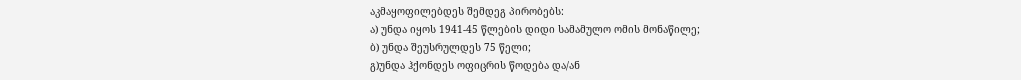აკმაყოფილებდეს შემდეგ პირობებს:
ა) უნდა იყოს 1941-45 წლების დიდი სამამულო ომის მონაწილე;
ბ) უნდა შეუსრულდეს 75 წელი;
გ)უნდა ჰქონდეს ოფიცრის წოდება და/ან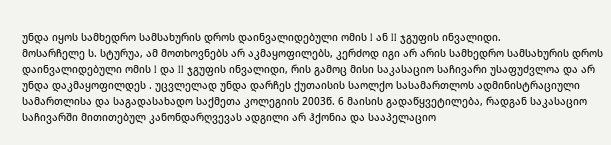უნდა იყოს სამხედრო სამსახურის დროს დაინვალიდებული ომის I ან II ჯგუფის ინვალიდი.
მოსარჩელე ს. სტურუა, ამ მოთხოვნებს არ აკმაყოფილებს, კერძოდ იგი არ არის სამხედრო სამსახურის დროს დაინვალიდებული ომის I და II ჯგუფის ინვალიდი, რის გამოც მისი საკასაციო საჩივარი უსაფუძვლოა და არ უნდა დაკმაყოფილდეს . უცვლელად უნდა დარჩეს ქუთაისის საოლქო სასამართლოს ადმინისტრაციული სამართლისა და საგადასახადო საქმეთა კოლეგიის 2003წ. 6 მაისის გადაწყვეტილება, რადგან საკასაციო საჩივარში მითითებულ კანონდარღვევას ადგილი არ ჰქონია და სააპელაციო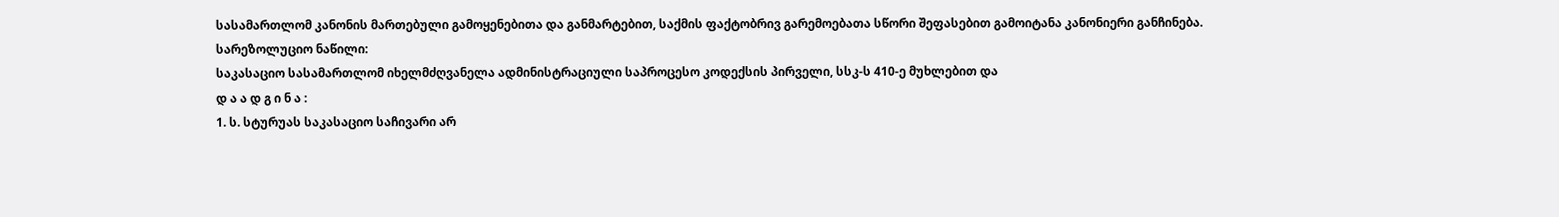სასამართლომ კანონის მართებული გამოყენებითა და განმარტებით, საქმის ფაქტობრივ გარემოებათა სწორი შეფასებით გამოიტანა კანონიერი განჩინება.
სარეზოლუციო ნაწილი:
საკასაციო სასამართლომ იხელმძღვანელა ადმინისტრაციული საპროცესო კოდექსის პირველი, სსკ-ს 410-ე მუხლებით და
დ ა ა დ გ ი ნ ა :
1. ს. სტურუას საკასაციო საჩივარი არ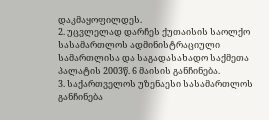დაკმაყოფილდეს.
2. უცვლელად დარჩეს ქუთაისის საოლქო სასამართლოს ადმინისტრაციული სამართლისა და საგადასახადო საქმეთა პალატის 2003წ. 6 მაისის განჩინება.
3. საქართველოს უზენაესი სასამართლოს განჩინება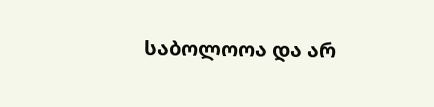საბოლოოა და არ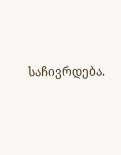საჩივრდება.